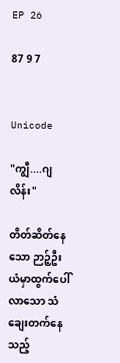EP 26

87 9 7


Unicode

"ကျွီ....ဂျလိန်း"

တိတ်ဆိတ်နေသော ဉာဉ့်ဦးယံမှာထွက်ပေါ်လာသော သံချေးတက်နေသည့်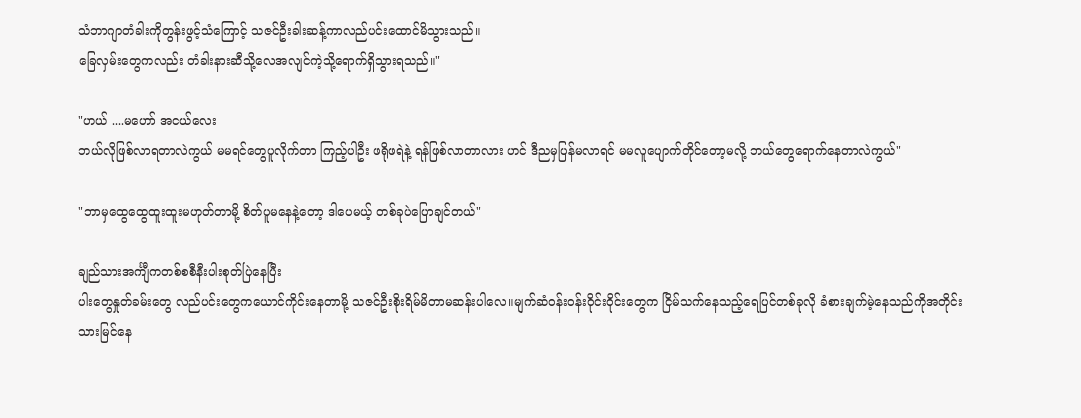သံဘာဂျာတံခါးကိုတွန်းဖွင့်သံကြောင့် သဇင်ဦးခါးဆန့်ကာလည်ပင်းထောင်မိသွားသည်။
ခြေလှမ်းတွေကလည်း တံခါးနားဆီသို့လေအလျင်ကဲ့သို့ရောက်ရှိသွားရသည်။"

"ဟယ် ....မဟော် အငယ်လေး
ဘယ်လိုဖြစ်လာရတာလဲကွယ် မမရင်တွေပူလိုက်တာ ကြည့်ပါဦး ဖရိုဖရဲနဲ့ ရန်ဖြစ်လာတာလား ဟင် ဒီညမှပြန်မလာရင် မမလူပျောက်တိုင်တော့မလို့ ဘယ်တွေရောက်နေတာလဲကွယ်"

"ဘာမှထွေထွေထူးထူးမဟုတ်တာမို့ စိတ်ပူမနေနဲ့တော့ ဒါပေမယ့် တစ်ခုပဲပြောချင်တယ်"

ချည်သားအင်္ကျီကတစ်စစီနီးပါးစုတ်ပြဲနေပြီး
ပါးတွေနှုတ်ခမ်းတွေ လည်ပင်းတွေကယောင်ကိုင်းနေတာမို့ သဇင်ဦးစိုးရိမ်မိတာမဆန်းပါလေ။မျက်ဆံဝန်းဝန်းဝိုင်းဝိုင်းတွေက ငြိမ်သက်နေသည့်ရေပြင်တစ်ခုလို ခံစားချက်မဲ့နေသည်ကိုအတိုင်းသားမြင်နေ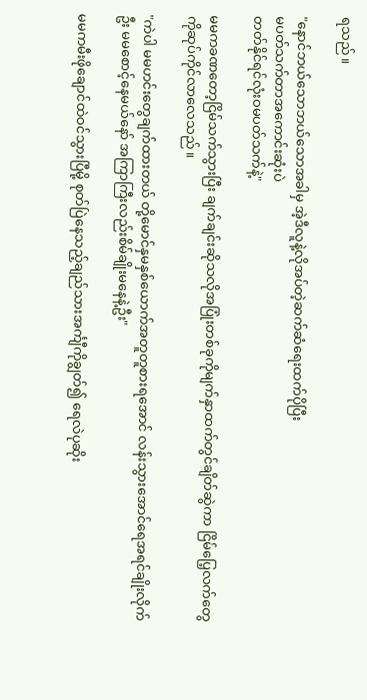ရသည်။

"နောင်‌ဘယ်သောဘယ်သောအခါမှ အဲ့ဒီလူနဲ့လိုအပ်တဲ့ဆက်ဆံရေးထက်ပိုပြီး
မပတ်သက်တာအကောင်းဆုံးပဲ
တတ်နိုင်ရင်လုံးဝမပတ်သက်နဲ့"

မမကခဏတော့ငြိမ်သက်သွားပြီး ချက်ချင်းဆိုသလိုအပြုံးတစ်ခုကိုမျက်နှာထက်တွင်ချိတ်ဆွဲကာ ငြိမ်ပြေ့လက်တွေကိုဆုပ်ကိုင်လာလေသည်။

"ကဲပါ မမဟင်းတွေချက်ထားတယ် တို့မောင်နှမနှစ်ယောက်အတူတူစားရအောင် လန်းသွားအောင်ရေအရင်ချိုးလိုက်ဦး မမစောင့်နေမယ်နော် အကြာကြီးလည်းစိမ်ချိုးမနေနဲ့ဦး"

မမကမီးဖိုချောင်ထဲဝင်သွားပြီမို့ စုတ်ပြဲနေသည့်ချည်သားအင်္ကျီကိုချွတ်၍ ရေလဲပုဆိုး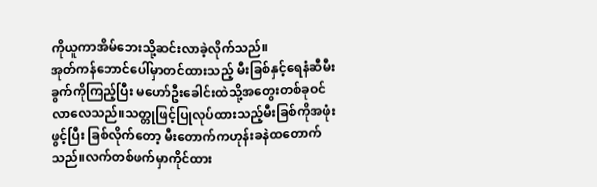ကိုယူကာအိမ်ဘေးသို့ဆင်းလာခဲ့လိုက်သည်။
အုတ်ကန်ဘောင်ပေါ်မှာတင်ထားသည့် မီးခြစ်နှင့်ရေနံဆီမီးခွက်ကိုကြည့်ပြီး မဟော်ဦးခေါင်းထဲသို့အတွေးတစ်ခုဝင်လာလေသည်။သတ္တုဖြင့်ပြုလုပ်ထားသည့်မီးခြစ်ကိုအဖုံးဖွင့်ပြီး ခြစ်လိုက်တော့ မီးတောက်ကဟုန်းခနဲထတောက်သည်။လက်တစ်ဖက်မှာကိုင်ထား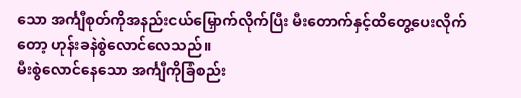သော အင်္ကျီစုတ်ကိုအနည်းငယ်မြှောက်လိုက်ပြီး မီးတောက်နှင့်ထိတွေ့ပေးလိုက်တော့ ဟုန်းခနဲစွဲလောင်လေသည်။
မီးစွဲလောင်နေသော အင်္ကျီကိုခြံစည်း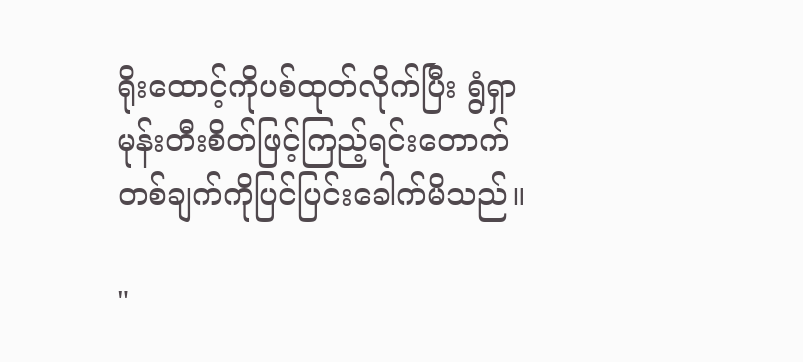ရိုးထောင့်ကိုပစ်ထုတ်လိုက်ပြီး ရွံရှာမုန်းတီးစိတ်ဖြင့်ကြည့်ရင်းတောက်တစ်ချက်ကိုပြင်ပြင်းခေါက်မိသည်။

"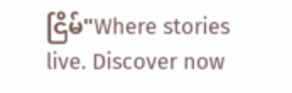ငြိမ်"Where stories live. Discover now